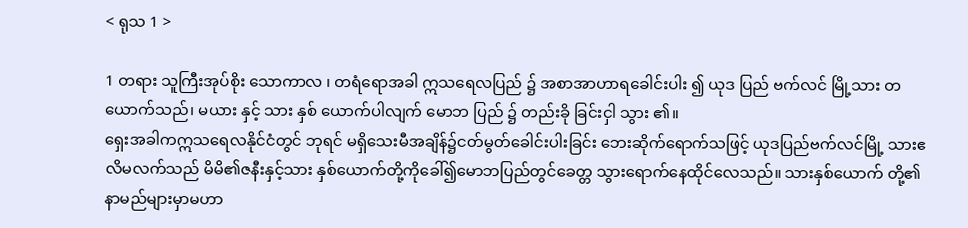< ရုသ 1 >

1 တရား သူကြီးအုပ်စိုး သောကာလ ၊ တရံရောအခါ ဣသရေလပြည် ၌ အစာအာဟာရခေါင်းပါး ၍ ယုဒ ပြည် ဗက်လင် မြို့သား တယောက်သည်၊ မယား နှင့် သား နှစ် ယောက်ပါလျက် မောဘ ပြည် ၌ တည်းခို ခြင်းငှါ သွား ၏။
ရှေးအခါကဣသရေလနိုင်ငံတွင် ဘုရင် မရှိသေးမီအချိန်၌ငတ်မွတ်ခေါင်းပါးခြင်း ဘေးဆိုက်ရောက်သဖြင့် ယုဒပြည်ဗက်လင်မြို့ သားဧလိမလက်သည် မိမိ၏ဇနီးနှင့်သား နှစ်ယောက်တို့ကိုခေါ်၍မောဘပြည်တွင်ခေတ္တ သွားရောက်နေထိုင်လေသည်။ သားနှစ်ယောက် တို့၏နာမည်များမှာမဟာ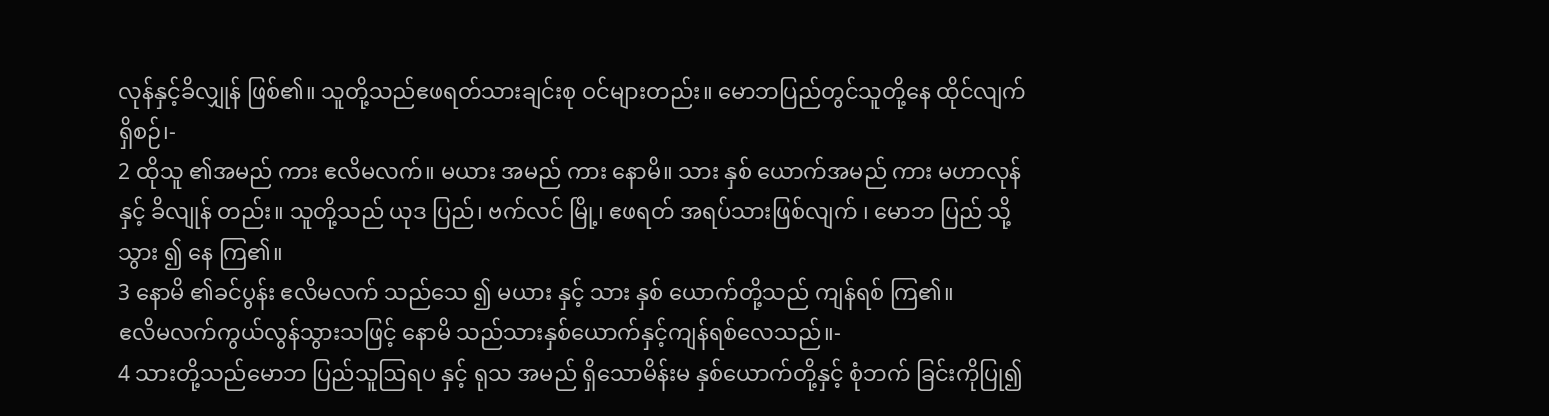လုန်နှင့်ခိလျှုန် ဖြစ်၏။ သူတို့သည်ဧဖရတ်သားချင်းစု ဝင်များတည်း။ မောဘပြည်တွင်သူတို့နေ ထိုင်လျက်ရှိစဉ်၊-
2 ထိုသူ ၏အမည် ကား ဧလိမလက်။ မယား အမည် ကား နောမိ။ သား နှစ် ယောက်အမည် ကား မဟာလုန် နှင့် ခိလျုန် တည်း။ သူတို့သည် ယုဒ ပြည်၊ ဗက်လင် မြို့၊ ဧဖရတ် အရပ်သားဖြစ်လျက် ၊ မောဘ ပြည် သို့သွား ၍ နေ ကြ၏။
3 နောမိ ၏ခင်ပွန်း ဧလိမလက် သည်သေ ၍ မယား နှင့် သား နှစ် ယောက်တို့သည် ကျန်ရစ် ကြ၏။
ဧလိမလက်ကွယ်လွန်သွားသဖြင့် နောမိ သည်သားနှစ်ယောက်နှင့်ကျန်ရစ်လေသည်။-
4 သားတို့သည်မောဘ ပြည်သူဩရပ နှင့် ရုသ အမည် ရှိသောမိန်းမ နှစ်ယောက်တို့နှင့် စုံဘက် ခြင်းကိုပြု၍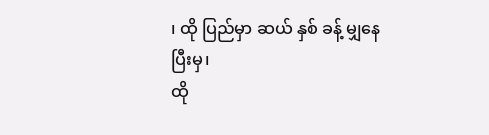၊ ထို ပြည်မှာ ဆယ် နှစ် ခန့် မျှနေ ပြီးမှ၊
ထို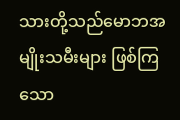သားတို့သည်မောဘအမျိုးသမီးများ ဖြစ်ကြသော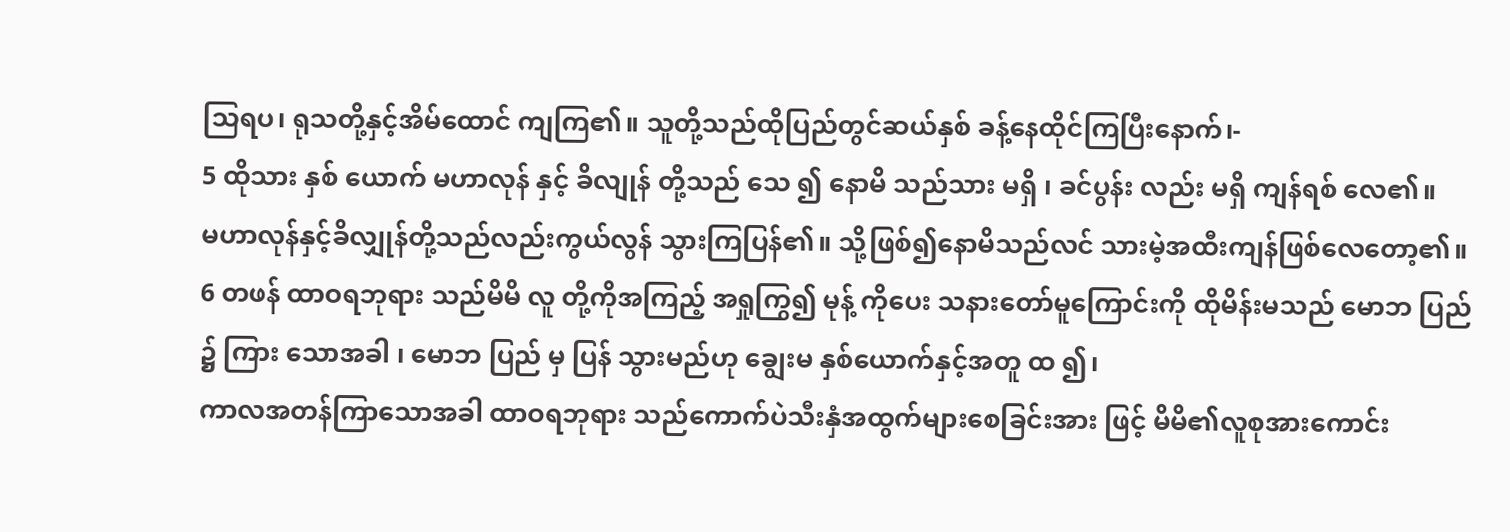သြရပ၊ ရုသတို့နှင့်အိမ်ထောင် ကျကြ၏။ သူတို့သည်ထိုပြည်တွင်ဆယ်နှစ် ခန့်နေထိုင်ကြပြီးနောက်၊-
5 ထိုသား နှစ် ယောက် မဟာလုန် နှင့် ခိလျုန် တို့သည် သေ ၍ နောမိ သည်သား မရှိ ၊ ခင်ပွန်း လည်း မရှိ ကျန်ရစ် လေ၏။
မဟာလုန်နှင့်ခိလျှုန်တို့သည်လည်းကွယ်လွန် သွားကြပြန်၏။ သို့ဖြစ်၍နောမိသည်လင် သားမဲ့အထီးကျန်ဖြစ်လေတော့၏။
6 တဖန် ထာဝရဘုရား သည်မိမိ လူ တို့ကိုအကြည့် အရှုကြွ၍ မုန့် ကိုပေး သနားတော်မူကြောင်းကို ထိုမိန်းမသည် မောဘ ပြည် ၌ ကြား သောအခါ ၊ မောဘ ပြည် မှ ပြန် သွားမည်ဟု ချွေးမ နှစ်ယောက်နှင့်အတူ ထ ၍၊
ကာလအတန်ကြာသောအခါ ထာဝရဘုရား သည်ကောက်ပဲသီးနှံအထွက်များစေခြင်းအား ဖြင့် မိမိ၏လူစုအားကောင်း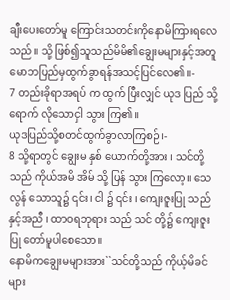ချီးပေးတော်မူ ကြောင်းသတင်းကိုနောမိကြားရလေသည်။ သို့ ဖြစ်၍သူသည်မိမိ၏ချွေးမများနှင့်အတူ မောဘပြည်မှထွက်ခွာရန်အသင့်ပြင်လေ၏။-
7 တည်းခိုရာအရပ် က ထွက် ပြီးလျှင် ယုဒ ပြည် သို့ ရောက် လိုသောငှါ သွား ကြ၏။
ယုဒပြည်သို့စတင်ထွက်ခွာလာကြစဉ်၊-
8 သို့ရာတွင် ချွေးမ နှစ် ယောက်တို့အား ၊ သင်တို့သည် ကိုယ်အမိ အိမ် သို့ ပြန် သွား ကြလော့။ သေလွန် သောသူ၌ ၎င်း၊ ငါ ၌ ၎င်း ၊ ကျေးဇူးပြု သည်နှင့်အညီ ၊ ထာဝရဘုရား သည် သင် တို့၌ ကျေးဇူး ပြု တော်မူပါစေသော။
နောမိကချွေးမများအား``သင်တို့သည် ကိုယ့်မိခင်များ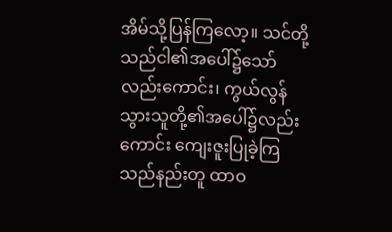အိမ်သို့ပြန်ကြလော့။ သင်တို့သည်ငါ၏အပေါ်၌သော်လည်းကောင်း၊ ကွယ်လွန်သွားသူတို့၏အပေါ်၌လည်းကောင်း ကျေးဇူးပြုခဲ့ကြသည်နည်းတူ ထာဝ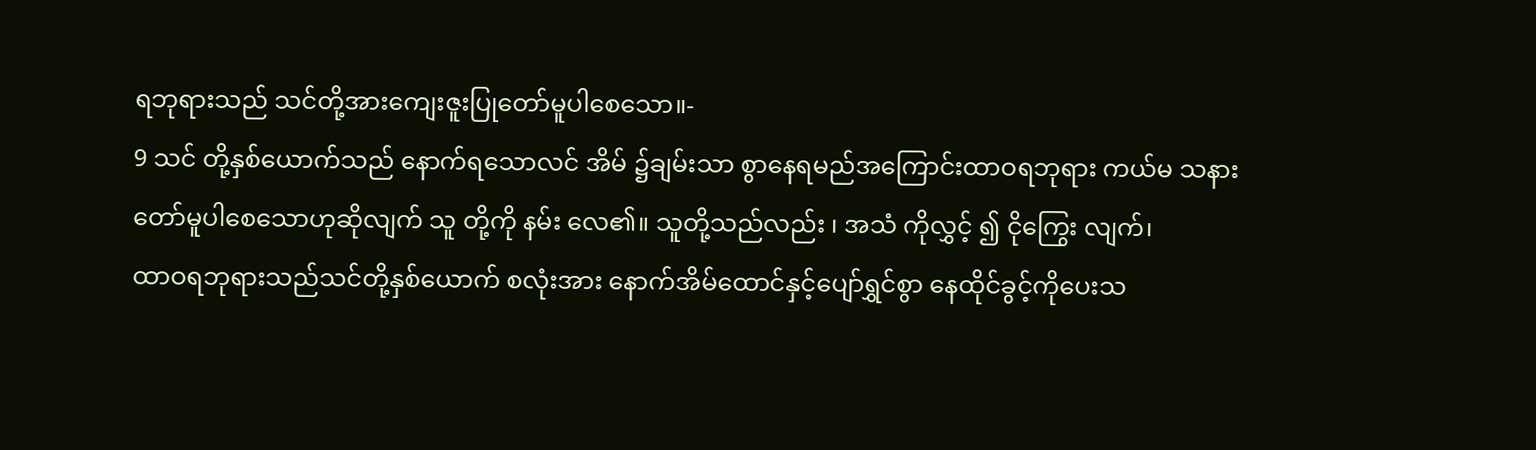ရဘုရားသည် သင်တို့အားကျေးဇူးပြုတော်မူပါစေသော။-
9 သင် တို့နှစ်ယောက်သည် နောက်ရသောလင် အိမ် ၌ချမ်းသာ စွာနေရမည်အကြောင်းထာဝရဘုရား ကယ်မ သနားတော်မူပါစေသောဟုဆိုလျက် သူ တို့ကို နမ်း လေ၏။ သူတို့သည်လည်း ၊ အသံ ကိုလွှင့် ၍ ငိုကြွေး လျက်၊
ထာဝရဘုရားသည်သင်တို့နှစ်ယောက် စလုံးအား နောက်အိမ်ထောင်နှင့်ပျော်ရွှင်စွာ နေထိုင်ခွင့်ကိုပေးသ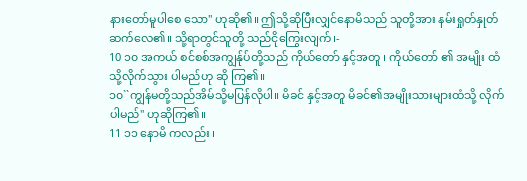နားတော်မူပါစေ သော'' ဟုဆို၏။ ဤသို့ဆိုပြီးလျှင်နောမိသည် သူတို့အား နမ်းရှုတ်နှုတ်ဆက်လေ၏။ သို့ရာတွင်သူတို့ သည်ငိုကြွေးလျက်၊-
10 ၁၀ အကယ် စင်စစ်အကျွန်ုပ်တို့သည် ကိုယ်တော် နှင့်အတူ ၊ ကိုယ်တော် ၏ အမျိုး ထံ သို့လိုက်သွား ပါမည်ဟု ဆို ကြ၏။
၁၀``ကျွန်မတို့သည်အိမ်သို့မပြန်လိုပါ။ မိခင် နှင့်အတူ မိခင်၏အမျိုးသားများထံသို့ လိုက်ပါမည်'' ဟုဆိုကြ၏။
11 ၁၁ နောမိ ကလည်း ၊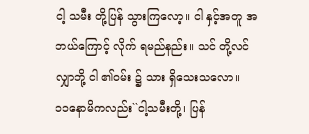ငါ့ သမီး တို့ပြန် သွားကြလော့။ ငါ နှင့်အတူ အဘယ်ကြောင့် လိုက် ရမည်နည်း။ သင် တို့လင် လျှာဘို့ ငါ ၏ဝမ်း ၌ သား ရှိသေးသလော။
၁၁နောမိကလည်း``ငါ့သမီးတို့၊ ပြန်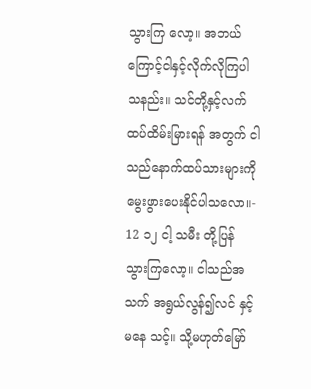သွားကြ လော့။ အဘယ်ကြောင့်ငါနှင့်လိုက်လိုကြပါ သနည်း။ သင်တို့နှင့်လက်ထပ်ထိမ်းမြားရန် အတွက် ငါသည်နောက်ထပ်သားများကို မွေးဖွားပေးနိုင်ပါသလော။-
12 ၁၂ ငါ့ သမီး တို့ပြန် သွားကြလော့။ ငါသည်အသက် အရွယ်လွန်၍လင် နှင့် မနေ သင့်။ သို့မဟုတ်မြော်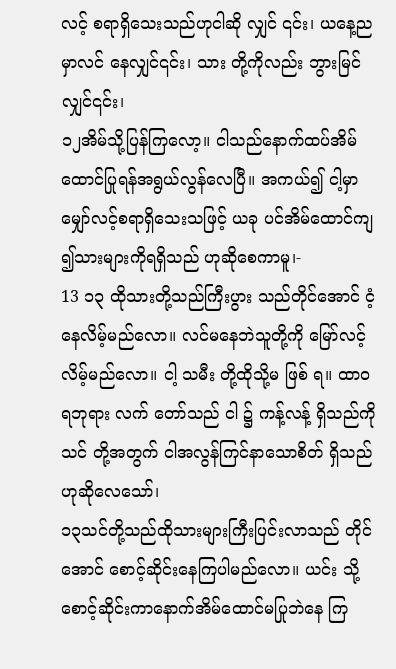လင့် စရာရှိသေးသည်ဟုငါဆို လျှင် ၎င်း၊ ယနေ့ည မှာလင် နေလျှင်၎င်း၊ သား တို့ကိုလည်း ဘွားမြင် လျှင်၎င်း၊
၁၂အိမ်သို့ပြန်ကြလော့။ ငါသည်နောက်ထပ်အိမ် ထောင်ပြုရန်အရွယ်လွန်လေပြီ။ အကယ်၍ ငါ့မှာမျှော်လင့်စရာရှိသေးသဖြင့် ယခု ပင်အိမ်ထောင်ကျ၍သားများကိုရရှိသည် ဟုဆိုစေကာမူ၊-
13 ၁၃ ထိုသားတို့သည်ကြီးပွား သည်တိုင်အောင် ငံ့ နေလိမ့်မည်လော။ လင်မနေဘဲသူတို့ကို မြော်လင့်လိမ့်မည်လော။ ငါ့ သမီး တို့ထိုသို့မ ဖြစ် ရ။ ထာဝရဘုရား လက် တော်သည် ငါ ၌ ကန့်လန့် ရှိသည်ကို သင် တို့အတွက် ငါအလွန်ကြင်နာသောစိတ် ရှိသည်ဟုဆိုလေသော်၊
၁၃သင်တို့သည်ထိုသားများကြီးပြင်းလာသည် တိုင်အောင် စောင့်ဆိုင်းနေကြပါမည်လော။ ယင်း သို့စောင့်ဆိုင်းကာနောက်အိမ်ထောင်မပြုဘဲနေ ကြ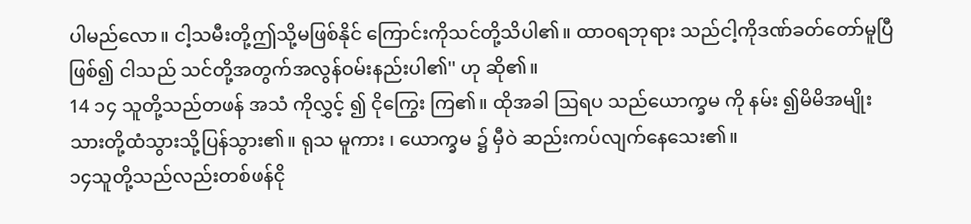ပါမည်လော။ ငါ့သမီးတို့ဤသို့မဖြစ်နိုင် ကြောင်းကိုသင်တို့သိပါ၏။ ထာဝရဘုရား သည်ငါ့ကိုဒဏ်ခတ်တော်မူပြီဖြစ်၍ ငါသည် သင်တို့အတွက်အလွန်ဝမ်းနည်းပါ၏'' ဟု ဆို၏။
14 ၁၄ သူတို့သည်တဖန် အသံ ကိုလွှင့် ၍ ငိုကြွေး ကြ၏။ ထိုအခါ ဩရပ သည်ယောက္ခမ ကို နမ်း ၍မိမိအမျိုးသားတို့ထံသွားသို့ပြန်သွား၏။ ရုသ မူကား ၊ ယောက္ခမ ၌ မှီဝဲ ဆည်းကပ်လျက်နေသေး၏။
၁၄သူတို့သည်လည်းတစ်ဖန်ငို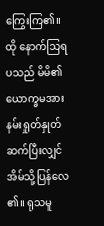ကြွေးကြ၏။ ထို နောက်သြရပသည် မိမိ၏ယောက္ခမအား နမ်းရှုတ်နှုတ်ဆက်ပြီးလျှင်အိမ်သို့ပြန်လေ၏။ ရုသမူ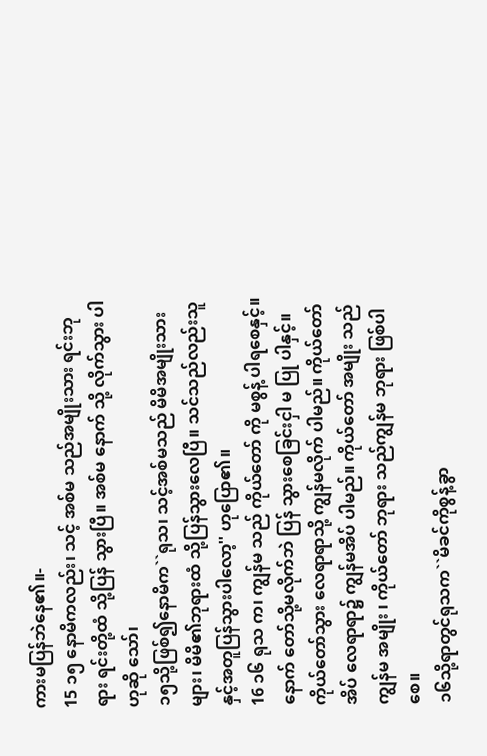ကားမပြန်ဘဲနေ၏။-
15 ၁၅ နောမိကလည်း၊ သင့် အစ်မ သည်အမျိုးသား ရင်းဘုရား ရင်းတို့ထံ သို့ပြန် သွားပြီ။ အစ်မ နောက် သို့ လိုက်သွား ပါဟုဆို သော်၊
၁၅သို့ဖြစ်၍နောမိက``ရုသ၊ သင့်အစ်မသည် မိမိအမျိုးသားများ၊ မိမိ၏ဘုရားထံ သို့ပြန်သွားလေပြီ။ သင်သည်လည်းသူ နှင့်အတူပြန်သွားပါလော့'' ဟုပြော၏။
16 ၁၆ ရုသ က၊ ကျွန်မ သည် ကိုယ်တော် ကို မစွန့် ပါရစေနှင့်။ နောက် တော်သို့မလိုက်ဘဲ ပြန် သွားစေခြင်းငှါ မ ပြု ပါနှင့်။ ကိုယ်တော်သွား လေရာရာသို့ ကျွန်မလိုက် ပါမည်။ ကိုယ်တော်အိပ် လေရာရာ၌ ကျွန်မအိပ် ပါမည်။ ကိုယ်တော် အမျိုး သည် ကျွန်မ အမျိုး ၊ ကိုယ်တော် ဘုရား သည်ကျွန်မ ဘုရား ဖြစ်ပါစေ။
၁၆သို့ရာတွင်ရုသက``မိခင်ကိုစွန့်ခွာ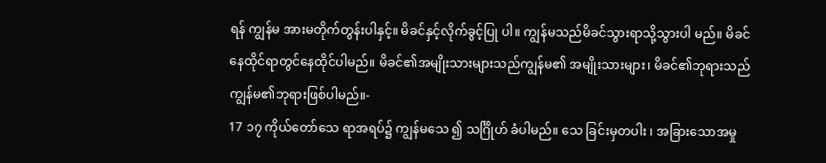ရန် ကျွန်မ အားမတိုက်တွန်းပါနှင့်။ မိခင်နှင့်လိုက်ခွင့်ပြု ပါ။ ကျွန်မသည်မိခင်သွားရာသို့သွားပါ မည်။ မိခင်နေထိုင်ရာတွင်နေထိုင်ပါမည်။ မိခင်၏အမျိုးသားများသည်ကျွန်မ၏ အမျိုးသားများ၊ မိခင်၏ဘုရားသည် ကျွန်မ၏ဘုရားဖြစ်ပါမည်။-
17 ၁၇ ကိုယ်တော်သေ ရာအရပ်၌ ကျွန်မသေ ၍ သင်္ဂြိုဟ် ခံပါမည်။ သေ ခြင်းမှတပါး ၊ အခြားသောအမှု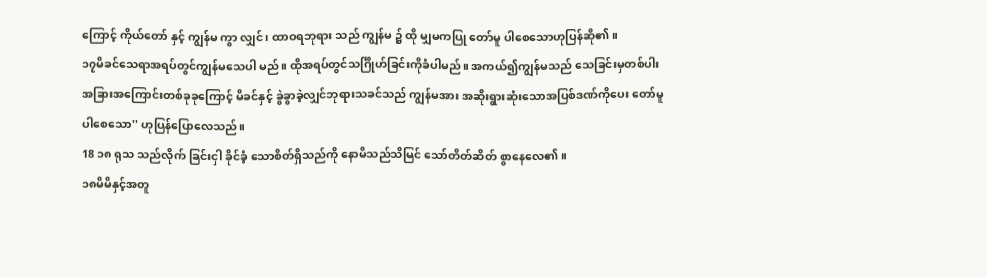ကြောင့် ကိုယ်တော် နှင့် ကျွန်မ ကွာ လျှင်၊ ထာဝရဘုရား သည် ကျွန်မ ၌ ထို မျှမကပြု တော်မူ ပါစေသောဟုပြန်ဆို၏။
၁၇မိခင်သေရာအရပ်တွင်ကျွန်မသေပါ မည်။ ထိုအရပ်တွင်သင်္ဂြိုဟ်ခြင်းကိုခံပါမည်။ အကယ်၍ကျွန်မသည် သေခြင်းမှတစ်ပါး အခြားအကြောင်းတစ်ခုခုကြောင့် မိခင်နှင့် ခွဲခွာခဲ့လျှင်ဘုရားသခင်သည် ကျွန်မအား အဆိုးရွားဆုံးသောအပြစ်ဒဏ်ကိုပေး တော်မူပါစေသော'' ဟုပြန်ပြောလေသည်။
18 ၁၈ ရုသ သည်လိုက် ခြင်းငှါ ခိုင်ခံ့ သောစိတ်ရှိသည်ကို နောမိသည်သိမြင် သော်တိတ်ဆိတ် စွာနေလေ၏။
၁၈မိမိနှင့်အတူ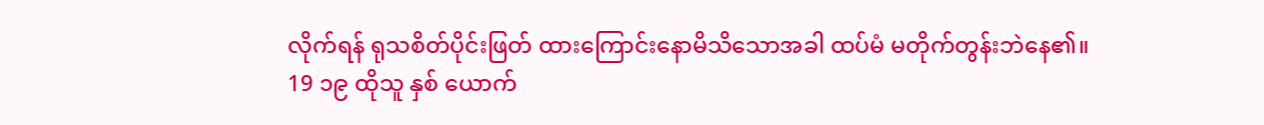လိုက်ရန် ရုသစိတ်ပိုင်းဖြတ် ထားကြောင်းနောမိသိသောအခါ ထပ်မံ မတိုက်တွန်းဘဲနေ၏။
19 ၁၉ ထိုသူ နှစ် ယောက်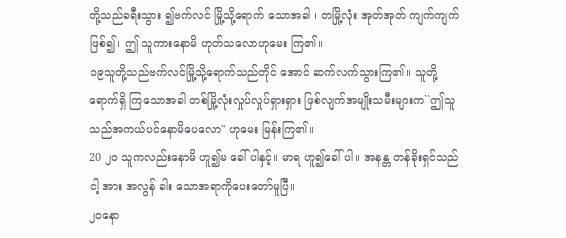တို့သည်ခရီးသွား ၍ဗက်လင် မြို့သို့ရောက် သောအခါ ၊ တမြို့လုံး အုတ်အုတ် ကျက်ကျက်ဖြစ်၍၊ ဤ သူကားနောမိ ဟုတ်သလောဟုမေး ကြ၏။
၁၉သူတို့သည်ဗက်လင်မြို့သို့ရောက်သည်တိုင် အောင် ဆက်လက်သွားကြ၏။ သူတို့ရောက်ရှိ ကြသောအခါ တစ်မြို့လုံးလှုပ်လှုပ်ရှားရှား ဖြစ်လျက်အမျိုးသမီးများက``ဤသူ သည်အကယ်ပင်နောမိပေလော'' ဟုမေး မြန်းကြ၏။
20 ၂၀ သူကလည်းနောမိ ဟူ၍မ ခေါ် ပါနှင့်။ မာရ ဟူ၍ခေါ် ပါ။ အနန္တ တန်ခိုးရှင်သည် ငါ့ အား အလွန် ခါး သောအရာကိုပေးတော်မူပြီ။
၂၀နော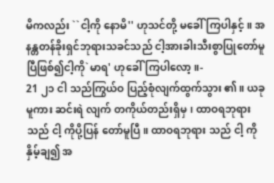မိကလည်း ``ငါ့ကို နောမိ'' ဟုသင်တို့ မခေါ်ကြပါနှင့်။ အနန္တတန်ခိုးရှင်ဘုရားသခင်သည် ငါ့အားခါးသီးစွာပြုတော်မူ ပြီဖြစ်၍ငါ့ကို`မာရ' ဟုခေါ်ကြပါလော့။-
21 ၂၁ ငါ သည်ကြွယ်ဝ ပြည့်စုံလျက်ထွက်သွား ၏။ ယခုမူကား ဆင်းရဲ လျက် တကိုယ်တည်းရှိမှ၊ ထာဝရဘုရား သည် ငါ့ ကိုပို့ပြန် တော်မူပြီ။ ထာဝရဘုရား သည် ငါ့ ကို နှိမ့်ချ၍ အ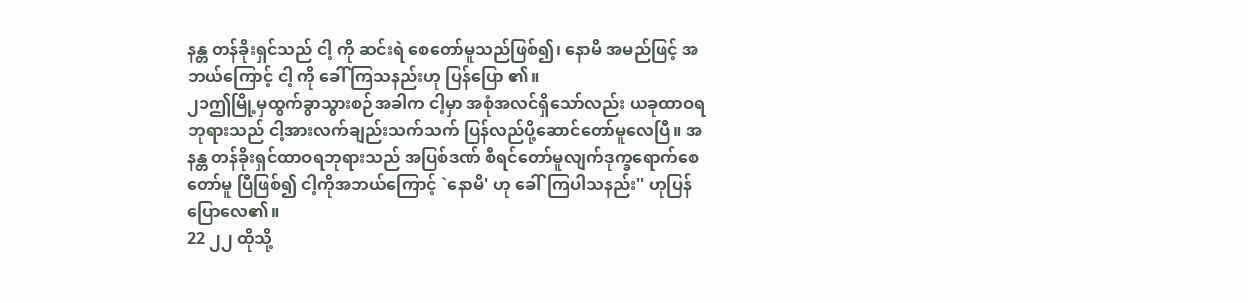နန္တ တန်ခိုးရှင်သည် ငါ့ ကို ဆင်းရဲ စေတော်မူသည်ဖြစ်၍၊ နောမိ အမည်ဖြင့် အဘယ်ကြောင့် ငါ့ ကို ခေါ် ကြသနည်းဟု ပြန်ပြော ၏။
၂၁ဤမြို့မှထွက်ခွာသွားစဉ်အခါက ငါ့မှာ အစုံအလင်ရှိသော်လည်း ယခုထာဝရ ဘုရားသည် ငါ့အားလက်ချည်းသက်သက် ပြန်လည်ပို့ဆောင်တော်မူလေပြီ။ အနန္တ တန်ခိုးရှင်ထာဝရဘုရားသည် အပြစ်ဒဏ် စီရင်တော်မူလျက်ဒုက္ခရောက်စေတော်မူ ပြီဖြစ်၍ ငါ့ကိုအဘယ်ကြောင့် `နောမိ' ဟု ခေါ်ကြပါသနည်း'' ဟုပြန်ပြောလေ၏။
22 ၂၂ ထိုသို့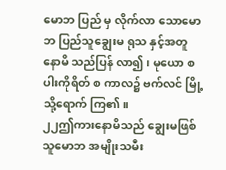မောဘ ပြည် မှ လိုက်လာ သောမောဘ ပြည်သူချွေးမ ရုသ နှင့်အတူ နောမိ သည်ပြန် လာ၍ ၊ မုယော စပါးကိုရိတ် စ ကာလ၌ ဗက်လင် မြို့သို့ရောက် ကြ၏။
၂၂ဤကားနောမိသည် ချွေးမဖြစ်သူမောဘ အမျိုးသမီး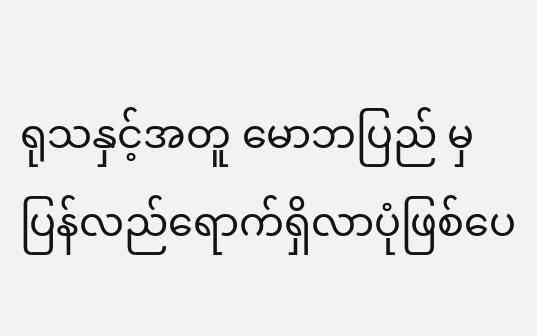ရုသနှင့်အတူ မောဘပြည် မှပြန်လည်ရောက်ရှိလာပုံဖြစ်ပေ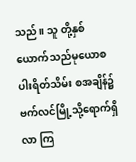သည်။ သူ တို့နှစ်ယောက်သည်မုယောစပါးရိတ်သိမ်း စအချိန်၌ ဗက်လင်မြို့သို့ရောက်ရှိလာ ကြ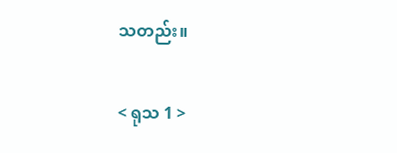သတည်း။

< ရုသ 1 >